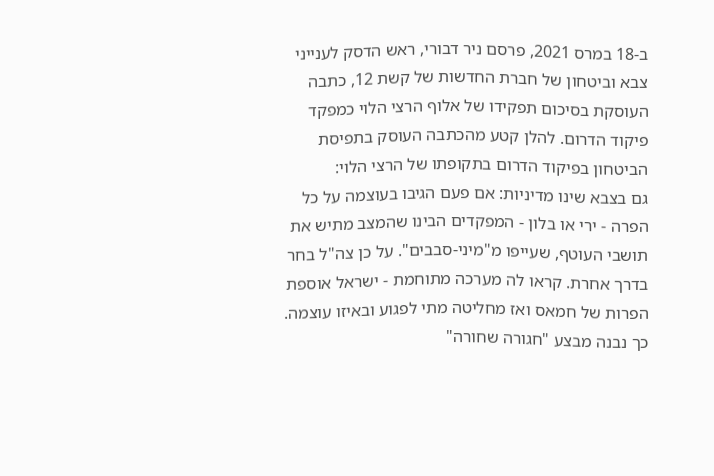ב-18 במרס 2021, פרסם ניר דבורי, ראש הדסק לענייני צבא וביטחון של חברת החדשות של קשת 12, כתבה העוסקת בסיכום תפקידו של אלוף הרצי הלוי כמפקד פיקוד הדרום. להלן קטע מהכתבה העוסק בתפיסת הביטחון בפיקוד הדרום בתקופתו של הרצי הלוי:
גם בצבא שינו מדיניות: אם פעם הגיבו בעוצמה על כל הפרה - ירי או בלון - המפקדים הבינו שהמצב מתיש את תושבי העוטף, שעייפו מ"מיני-סבבים". על כן צה"ל בחר בדרך אחרת. קראו לה מערכה מתוחמת - ישראל אוספת הפרות של חמאס ואז מחליטה מתי לפגוע ובאיזו עוצמה.
כך נבנה מבצע "חגורה שחורה"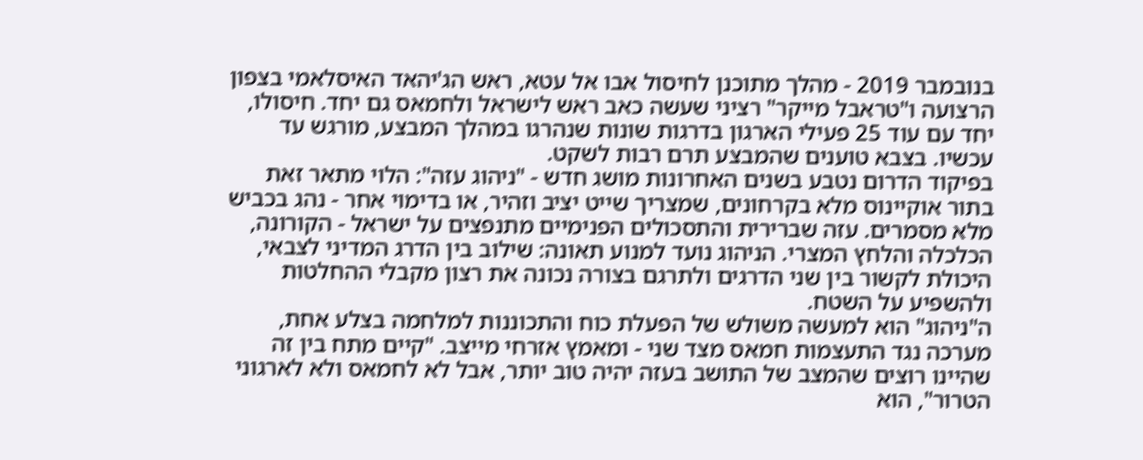בנובמבר 2019 - מהלך מתוכנן לחיסול אבו אל עטא, ראש הג'יהאד האיסלאמי בצפון הרצועה ו"טראבל מייקר" רציני שעשה כאב ראש לישראל ולחמאס גם יחד. חיסולו, יחד עם עוד 25 פעילי הארגון בדרגות שונות שנהרגו במהלך המבצע, מורגש עד עכשיו. בצבא טוענים שהמבצע תרם רבות לשקט.
בפיקוד הדרום נטבע בשנים האחרונות מושג חדש - "ניהוג עזה": הלוי מתאר זאת בתור אוקיינוס מלא בקרחונים, שמצריך שייט יציב וזהיר, או בדימוי אחר - נהג בכביש מלא מסמרים. עזה שברירית והתסכולים הפנימיים מתנפצים על ישראל - הקורונה, הכלכלה והלחץ המצרי. הניהוג נועד למנוע תאונה: שילוב בין הדרג המדיני לצבאי, היכולת לקשור בין שני הדרגים ולתרגם בצורה נכונה את רצון מקבלי ההחלטות ולהשפיע על השטח.
ה"ניהוג" הוא למעשה משולש של הפעלת כוח והתכוננות למלחמה בצלע אחת, מערכה נגד התעצמות חמאס מצד שני - ומאמץ אזרחי מייצב. "קיים מתח בין זה שהיינו רוצים שהמצב של התושב בעזה יהיה טוב יותר, אבל לא לחמאס ולא לארגוני הטרור", הוא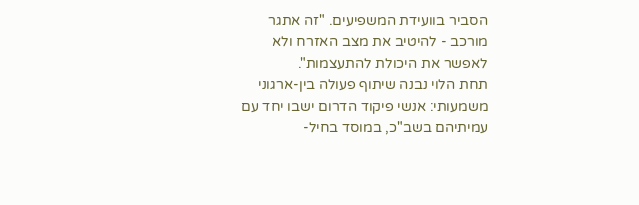הסביר בוועידת המשפיעים. "זה אתגר מורכב - להיטיב את מצב האזרח ולא לאפשר את היכולת להתעצמות".
תחת הלוי נבנה שיתוף פעולה בין-ארגוני משמעותי: אנשי פיקוד הדרום ישבו יחד עם עמיתיהם בשב"כ, במוסד בחיל-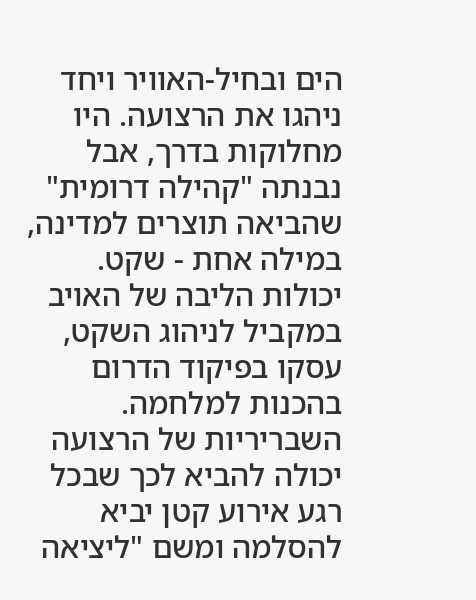הים ובחיל-האוויר ויחד ניהגו את הרצועה. היו מחלוקות בדרך, אבל נבנתה "קהילה דרומית" שהביאה תוצרים למדינה, במילה אחת - שקט.
יכולות הליבה של האויב
במקביל לניהוג השקט, עסקו בפיקוד הדרום בהכנות למלחמה. השבריריות של הרצועה יכולה להביא לכך שבכל רגע אירוע קטן יביא להסלמה ומשם "ליציאה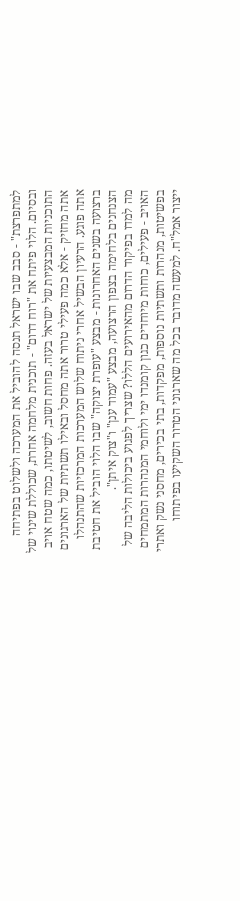למתפרצת" - סבב שבו ישראל תנסה להוביל את המערכה ולשלוט בפתיחה ובסיום. הלוי פיתח את "רוח דרום" - תוכנית מלחמה אחרת, שכוללת שינוי של התוכניות המבצעיות של ישראל בעזה. פחות חשוב, לשיטתו, כמה שטח אויב אתה מחזיק - אלא כמה פעילי טרור אתה מחסל ובאילו תשתיות של הארגונים אתה פוגע. הרעיון הבשיל אחרי ניתוח שלוש המערכות המרכזיות שהתנהלו ברצועה בשנים האחרונות - מבצע "עופרת יצוקה" שבו הלוי הוביל את חטיבת הצנחנים בלחימה בצפון הרצועה, מבצע "עמוד ענן" ו"צוק איתן".
מה למדו בפיקוד הדרום מהאירועים הללו? שצריך לפגוע ביכולות הליבה של האויב - פעילים, כוחות מיוחדים כגון קומנדו ימי ולוחמי המנהרות המתמחים בפשיטות, מנהרות ותשתיות נוספות, מפקדות, בתי בכירים, מחסני נשק ואתרי ייצור אמל"ח. למעשה מדובר בכל מה שארגוני הטרור השקיעו בפיתוחו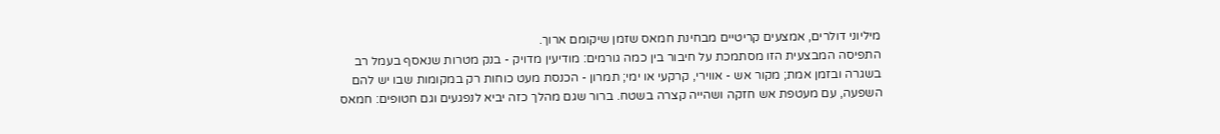מיליוני דולרים, אמצעים קריטיים מבחינת חמאס שזמן שיקומם ארוך.
התפיסה המבצעית הזו מסתמכת על חיבור בין כמה גורמים: מודיעין מדויק - בנק מטרות שנאסף בעמל רב בשגרה ובזמן אמת; מקור אש - אווירי, קרקעי או ימי; תמרון - הכנסת מעט כוחות רק במקומות שבו יש להם השפעה, עם מעטפת אש חזקה ושהייה קצרה בשטח. ברור שגם מהלך כזה יביא לנפגעים וגם חטופים: חמאס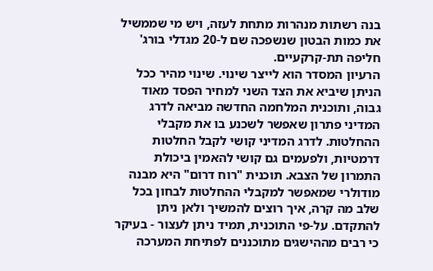בנה רשתות מנהרות מתחת לעזה, ויש מי שממשיל את כמות הבטון שנשפכה שם ל-20 מגדלי בורג' חליפה תת-קרקעיים.
הרעיון המסדר הוא לייצר שינוי. שינוי מהיר ככל הניתן שיביא את הצד השני למחיר הפסד מאוד גבוה, ותוכנית המלחמה החדשה מביאה לדרג המדיני פתרון שאפשר לשכנע בו את מקבלי ההחלטות. לדרג המדיני קושי לקבל החלטות דרמטיות, ולפעמים גם קושי להאמין ביכולת התמרון של הצבא. תוכנית "רוח דרום" היא מבנה מודולרי שמאפשר למקבלי ההחלטות לבחון בכל שלב מה קרה, איך רוצים להמשיך ולאן ניתן להתקדם. על-פי התוכנית, תמיד ניתן לעצור - בעיקר כי רבים מההישגים מתוכננים לפתיחת המערכה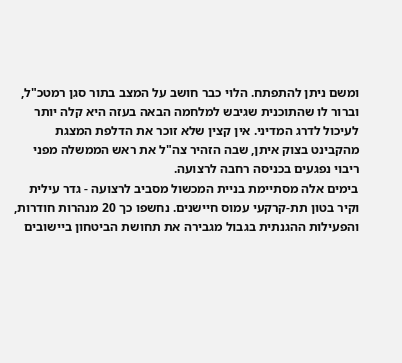ומשם ניתן להתפתח. הלוי כבר חושב על המצב בתור סגן רמטכ"ל, וברור לו שהתוכנית שגיבש למלחמה הבאה בעזה היא קלה יותר לעיכול לדרג המדיני. אין קצין שלא זוכר את הדלפת המצגת מהקבינט בצוק איתן, שבה הזהיר צה"ל את ראש הממשלה מפני ריבוי נפגעים בכניסה רחבה לרצועה.
בימים אלה מסתיימת בניית המכשול מסביב לרצועה - גדר עילית וקיר בטון תת-קרקעי עמוס חיישנים. נחשפו כך 20 מנהרות חודרות, והפעילות ההגנתית בגבול מגבירה את תחושת הביטחון ביישובים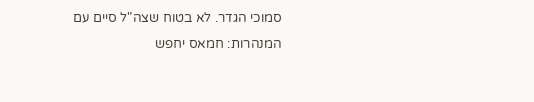סמוכי הגדר. לא בטוח שצה"ל סיים עם המנהרות: חמאס יחפש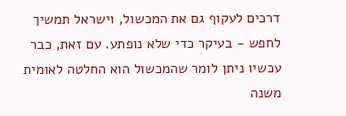דרכים לעקוף גם את המכשול, וישראל תמשיך לחפש - בעיקר כדי שלא נופתע. עם זאת, כבר עכשיו ניתן לומר שהמכשול הוא החלטה לאומית משנה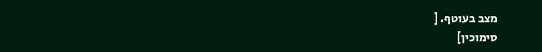מצב בעוטף. [
סימוכין]